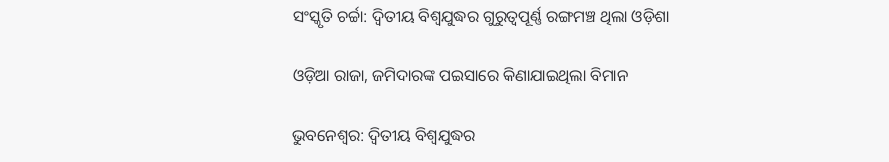ସଂସ୍କୃତି ଚର୍ଚ୍ଚା: ଦ୍ବିତୀୟ ବିଶ୍ବଯୁଦ୍ଧର ଗୁରୁତ୍ବପୂର୍ଣ୍ଣ ରଙ୍ଗମଞ୍ଚ ଥିଲା ଓଡ଼ିଶା

ଓଡ଼ିଆ ରାଜା, ଜମିଦାରଙ୍କ ପଇସାରେ କିଣାଯାଇଥିଲା ବିମାନ

ଭୁବନେଶ୍ବର: ଦ୍ବିତୀୟ ବିଶ୍ବଯୁଦ୍ଧର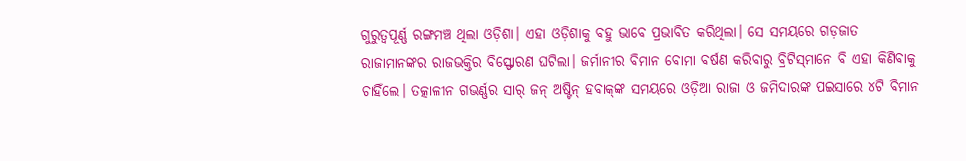ଗୁରୁତ୍ବପୂର୍ଣ୍ଣ ରଙ୍ଗମଞ୍ଚ ଥିଲା ଓଡ଼ିଶା। ଏହା ଓଡ଼ିଶାକୁ ବହୁ ଭାବେ ପ୍ରଭାବିତ କରିଥିଲା। ସେ ସମୟରେ ଗଡ଼ଜାତ ରାଜାମାନଙ୍କର ରାଜଭକ୍ତିର ବିସ୍ଫୋରଣ ଘଟିଲା। ଜର୍ମାନୀର ବିମାନ ବୋମା ବର୍ଷଣ କରିବାରୁ ବ୍ରିଟିସ୍‌ମାନେ ବି ଏହା କିଣିବାକୁ ଚାହିଁଲେ। ତତ୍କାଳୀନ ଗଭର୍ଣ୍ଣର ସାର୍‌ ଜନ୍‌ ଅଷ୍ଟିନ୍‌ ହବାକ୍‌ଙ୍କ ସମୟରେ ଓଡ଼ିଆ ରାଜା ଓ ଜମିଦାରଙ୍କ ପଇସାରେ ୪ଟି ବିମାନ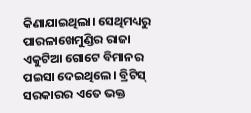କିଣାଯାଇଥିଲା। ସେଥିମଧ୍ୟରୁ ପାରଳାଖେମୁଣ୍ଡିର ରାଜା ଏକୁଟିଆ ଗୋଟେ ବିମାନର ପଇସା ଦେଇଥିଲେ। ବ୍ରିଟିସ୍‌ ସରକାରର ଏତେ ଭକ୍ତ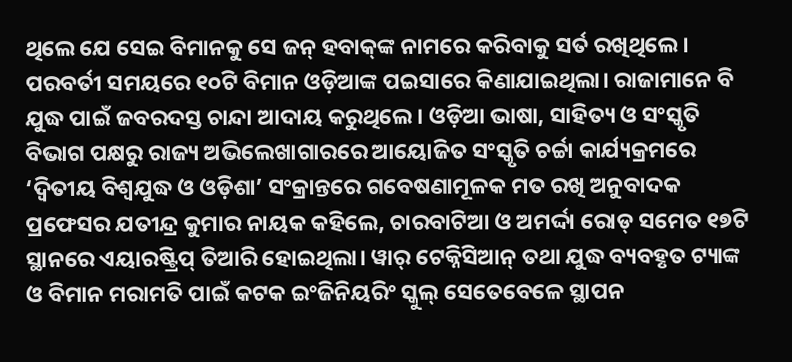ଥିଲେ ଯେ ସେଇ ବିମାନକୁ ସେ ଜନ୍‌ ହବାକ୍‌ଙ୍କ ନାମରେ କରିବାକୁ ସର୍ତ ରଖିଥିଲେ। ପରବର୍ତୀ ସମୟରେ ୧୦ଟି ବିମାନ ଓଡ଼ିଆଙ୍କ ପଇସାରେ କିଣାଯାଇଥିଲା। ରାଜାମାନେ ବି ଯୁଦ୍ଧ ପାଇଁ ଜବରଦସ୍ତ ଚାନ୍ଦା ଆଦାୟ କରୁଥିଲେ। ଓଡ଼ିଆ ଭାଷା, ସାହିତ୍ୟ ଓ ସଂସ୍କୃତି ବିଭାଗ ପକ୍ଷରୁ ରାଜ୍ୟ ଅଭିଲେଖାଗାରରେ ଆୟୋଜିତ ସଂସ୍କୃତି ଚର୍ଚ୍ଚା କାର୍ଯ୍ୟକ୍ରମରେ ‘ଦ୍ବିତୀୟ ବିଶ୍ବଯୁଦ୍ଧ ଓ ଓଡ଼ିଶା’ ସଂକ୍ରାନ୍ତରେ ଗବେଷଣାମୂଳକ ମତ ରଖି ଅନୁବାଦକ ପ୍ରଫେସର ଯତୀନ୍ଦ୍ର କୁମାର ନାୟକ କହିଲେ, ଚାରବାଟିଆ ଓ ଅମର୍ଦ୍ଦା ରୋଡ୍‌ ସମେତ ୧୭ଟି ସ୍ଥାନରେ ଏୟାରଷ୍ଟ୍ରିପ୍‌ ତିଆରି ହୋଇଥିଲା। ୱାର୍‌ ଟେକ୍ନିସିଆନ୍‌ ତଥା ଯୁଦ୍ଧ ବ୍ୟବହୃତ ଟ୍ୟାଙ୍କ ଓ ବିମାନ ମରାମତି ପାଇଁ କଟକ ଇଂଜିନିୟରିଂ ସ୍କୁଲ୍‌ ସେତେବେଳେ ସ୍ଥାପନ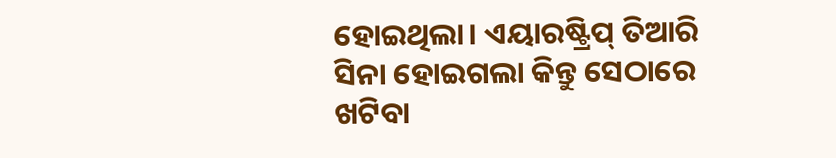ହୋଇଥିଲା। ଏୟାରଷ୍ଟ୍ରିପ୍‌ ତିଆରି ସିନା ହୋଇଗଲା କିନ୍ତୁ ସେଠାରେ ଖଟିବା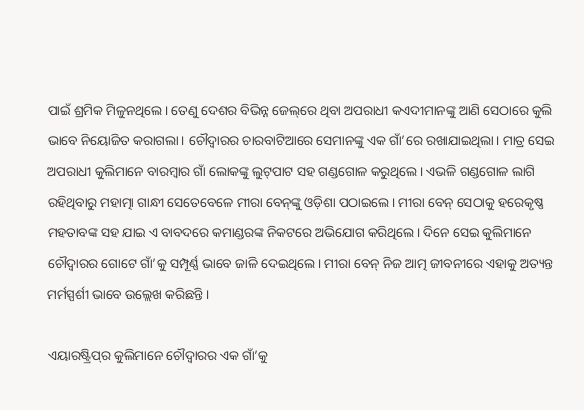ପାଇଁ ଶ୍ରମିକ ମିଳୁନଥିଲେ। ତେଣୁ ଦେଶର ବିଭିନ୍ନ ଜେଲ୍‌ରେ ଥିବା ଅପରାଧୀ କଏଦୀମାନଙ୍କୁ ଆଣି ‌ସେଠାରେ କୁଲି ଭାବେ ନିୟୋଜିତ କରାଗଲା। ଚୌଦ୍ବାରର ଚାରବାଟିଆରେ ସେମାନଙ୍କୁ ଏକ ଗାଁ’ରେ ରଖାଯାଇଥିଲା। ମାତ୍ର ସେଇ ଅପରାଧୀ କୁଲିମାନେ ବାରମ୍ବାର ଗାଁ ଲୋକଙ୍କୁ ଲୁଟ୍‌ପାଟ ସହ ଗଣ୍ଡଗୋଳ କରୁଥିଲେ। ଏଭଳି ଗଣ୍ଡଗୋଳ ଲାଗି ରହିଥିବାରୁ ମହାତ୍ମା ଗାନ୍ଧୀ ସେତେବେଳେ ମୀରା ବେନ୍‌ଙ୍କୁ ଓଡ଼ିଶା ପଠାଇଲେ। ମୀରା ବେନ୍‌ ସେଠାକୁ ହରେକୃଷ୍ଣ ମହତାବଙ୍କ ସହ ଯାଇ ଏ ବାବଦରେ କମାଣ୍ଡରଙ୍କ ନିକଟରେ ଅଭିଯୋଗ କରିଥିଲେ। ଦିନେ ସେଇ କୁଲିମାନେ ଚୌଦ୍ବାରର ଗୋଟେ ଗାଁ’କୁ ସମ୍ପୂର୍ଣ୍ଣ ଭାବେ ଜାଳି ଦେଇଥିଲେ। ମୀରା ବେନ୍‌ ନିଜ ଆତ୍ମ ଜୀବନୀରେ ଏହାକୁ ଅତ୍ୟନ୍ତ ମର୍ମସ୍ପର୍ଶୀ ଭାବେ ଉଲ୍ଲେଖ କରିଛନ୍ତି।

ଏୟାରଷ୍ଟ୍ରିପ୍‌ର କୁଲିମାନେ ଚୌଦ୍ବାରର ଏକ ଗାଁ’କୁ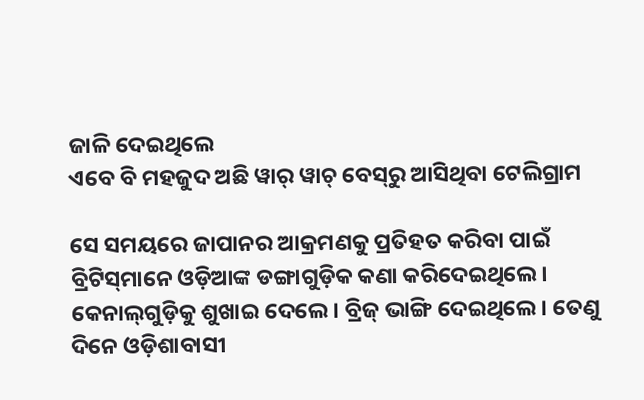ଜାଳି ଦେଇଥିଲେ
ଏବେ ବି ମହଜୁଦ ଅଛି ୱାର୍‌ ୱାଚ୍‌ ବେସ୍‌ରୁ ଆସିଥିବା ଟେଲିଗ୍ରାମ

ସେ ସମୟରେ ଜାପାନର ଆକ୍ରମଣକୁ ପ୍ରତିହତ କରିବା ପାଇଁ ବ୍ରିଟିସ୍‌ମାନେ ଓଡ଼ିଆଙ୍କ ଡଙ୍ଗାଗୁଡ଼ିକ କଣା କରିଦେଇଥିଲେ। କେନାଲ୍‌ଗୁଡ଼ିକୁ ଶୁଖାଇ ଦେଲେ। ବ୍ରିଜ୍‌ ଭାଙ୍ଗି ଦେଇଥିଲେ। ତେଣୁ ଦିନେ ଓଡ଼ିଶାବାସୀ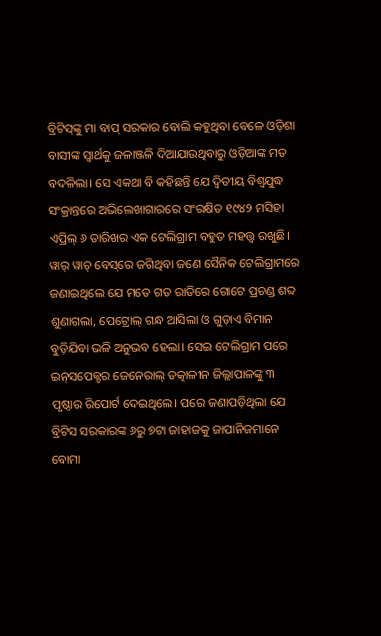ବ୍ରିଟିସ୍‌ଙ୍କୁ ମା ବାପ୍‌ ସରକାର ବୋଲି କହୁଥିବା ବେଳେ ଓଡ଼ିଶା ବାସୀଙ୍କ ସ୍ବାର୍ଥକୁ ଜଳାଞ୍ଜଳି ଦିଆଯାଉଥିବାରୁ ଓଡ଼ିଆଙ୍କ ମତ ବଦଳିଲା। ସେ ଏକଥା ବି କହିଛନ୍ତି ଯେ ଦ୍ବିତୀୟ ବିଶ୍ବଯୁଦ୍ଧ ସଂକ୍ରାନ୍ତରେ ଅଭିଲେଖାଗାରରେ ସଂରକ୍ଷିତ ୧୯୪୨ ମସିହା ଏପ୍ରିଲ୍‌ ୬ ତାରିଖର ଏକ ଟେଲିଗ୍ରାମ ବହୁତ ମହତ୍ତ୍ବ ରଖୁଛି। ୱାର୍‌ ୱାଚ୍‌ ବେସ୍‌ରେ ଜଗିଥିବା ଜଣେ ସୈନିକ ଟେଲିଗ୍ରାମରେ ଜଣାଇଥିଲେ ଯେ ମତେ ଗତ ରାତିରେ ଗୋଟେ ପ୍ରଚଣ୍ଡ ଶବ୍ଦ ଶୁଣାଗଲା, ପେଟ୍ରୋଲ୍‌ ଗନ୍ଧ ଆସିଲା ଓ ଗୁଡ଼ାଏ ବିମାନ ବୁଡ଼ିଯିବା ଭଳି ଅନୁଭବ ହେଲା। ସେଇ ଟେଲିଗ୍ରାମ ପରେ ଇନ୍‌ସପେକ୍ଟର ଜେନେ‌ରାଲ୍‌ ତତ୍କାଳୀନ ଜିଲ୍ଲାପାଳଙ୍କୁ ୩ ପୃଷ୍ଠାର ରିପୋର୍ଟ ଦେଇଥିଲେ। ପରେ ଜଣାପଡ଼ିଥିଲା ଯେ ବ୍ରିଟିସ ସରକାରଙ୍କ ୬ରୁ ୭ଟା ଜାହାଜକୁ ଜାପାନିଜମାନେ ବୋମା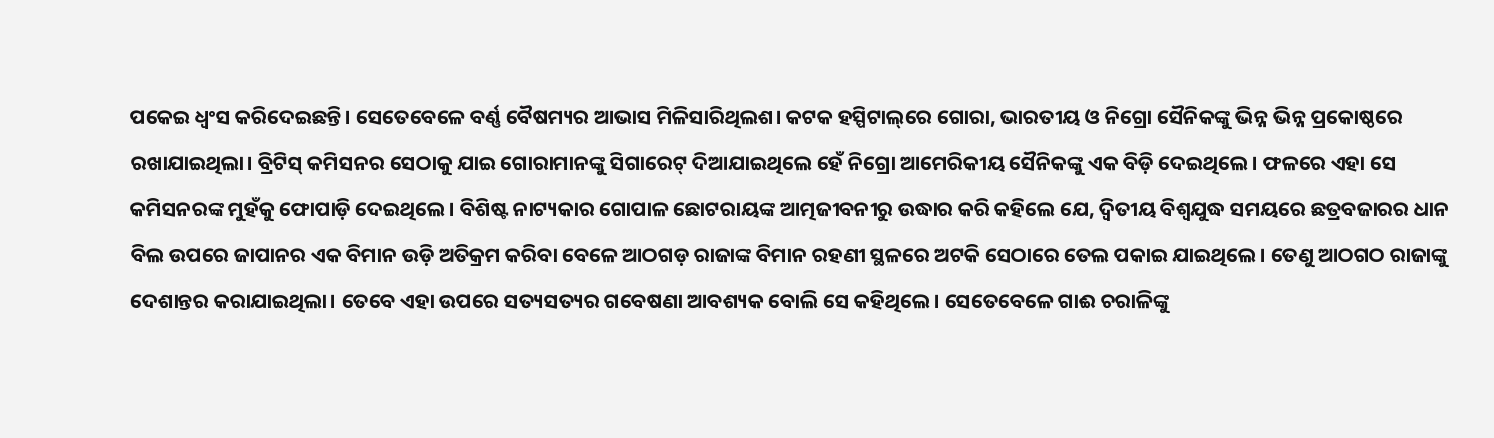ପକେଇ ଧ୍ବଂସ କରିଦେଇଛନ୍ତି। ସେତେବେଳେ ବର୍ଣ୍ଣ ବୈଷମ୍ୟର ଆଭାସ ମିଳିସାରିଥିଲଶ। କଟକ ହସ୍ପିଟାଲ୍‌ରେ ‌ଗୋରା, ଭାରତୀୟ ଓ ନିଗ୍ରୋ ସୈନିକଙ୍କୁ ଭିନ୍ନ ଭିନ୍ନ ପ୍ରକୋଷ୍ଠରେ ରଖାଯାଇଥିଲା। ବ୍ରିଟିସ୍‌ କମିସନର ସେଠାକୁ ଯାଇ ଗୋରାମାନଙ୍କୁ ସିଗାରେଟ୍‌ ଦିଆଯାଇଥିଲେ ହେଁ ନିଗ୍ରୋ ଆମେରିକୀୟ ସୈନିକଙ୍କୁ ଏକ ବିଡ଼ି ଦେଇଥିଲେ। ‌ଫଳରେ ଏହା ସେ କମିସନରଙ୍କ ମୁହଁକୁ ଫୋପାଡ଼ି ଦେଇଥିଲେ। ବିଶିଷ୍ଟ ନାଟ୍ୟକାର ଗୋପାଳ ଛୋଟରାୟଙ୍କ ଆତ୍ମଜୀବନୀରୁ ଉଦ୍ଧାର କରି କହିଲେ ଯେ, ଦ୍ବିତୀୟ ବିଶ୍ବଯୁଦ୍ଧ ସମୟରେ ଛତ୍ରବଜାରର ଧାନ ବିଲ ଉପରେ ଜାପାନର ଏକ ବିମାନ ଉଡ଼ି ଅତିକ୍ରମ କରିବା ବେଳେ ଆଠଗଡ଼ ରାଜାଙ୍କ ବିମାନ ରହଣୀ ସ୍ଥଳରେ ଅଟକି ସେଠାରେ ତେଲ ପକାଇ ଯାଇଥିଲେ। ତେଣୁ ଆଠଗଠ ରାଜାଙ୍କୁ ଦେଶାନ୍ତର କରାଯାଇଥିଲା। ତେବେ ଏହା ଉପରେ ସତ୍ୟସତ୍ୟର ଗବେଷଣା ଆବଶ୍ୟକ ବୋଲି ସେ କହିଥିଲେ। ସେତେବେଳେ ଗାଈ ଚରାଳିଙ୍କୁ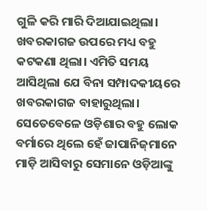ଗୁଳି କରି ମାରି ଦିଆଯାଇଥିଲା। ଖବରକାଗଜ ଉପରେ ମଧ୍ୟ ବହୁ କଟକଣା ଥିଲା। ଏମିତି ସମୟ ଆସିଥିଲା ଯେ ବିନା ସମ୍ପାଦକୀୟରେ ଖବରକାଗଜ ବାହାରୁଥିଲା। ସେତେବେଳେ ଓଡ଼ିଶାର ବହୁ ଲୋକ ବର୍ମାରେ ଥିଲେ ହେଁ ଜାପାନିଜ୍‌ମାନେ ମାଡ଼ି ଆସିବାରୁ ସେମାନେ ଓଡ଼ିଆଙ୍କୁ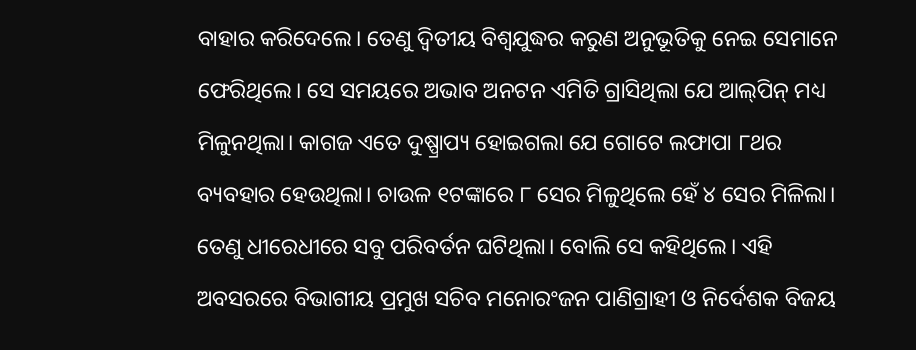ବାହାର ‌କରିଦେଲେ। ତେଣୁ ଦ୍ବିତୀୟ ବିଶ୍ବଯୁଦ୍ଧର କରୁଣ ଅନୁଭୂତିକୁ ନେଇ ସେମାନେ ଫେରିଥିଲେ। ସେ ସମୟରେ ଅଭାବ ଅନଟନ ଏମିତି ଗ୍ରାସିଥିଲା ଯେ ଆଲ୍‌ପିନ୍ ମଧ୍ୟ ମିଳୁନଥିଲା। କାଗଜ ଏତେ ଦୁଷ୍ପ୍ରାପ୍ୟ ହୋଇଗଲା ଯେ ଗୋଟେ ଲଫାପା ୮ଥର ବ୍ୟବହାର ହେଉଥିଲା। ଚାଉଳ ୧ଟଙ୍କାରେ ୮ ସେର ମିଳୁଥିଲେ ହେଁ ୪ ସେର ମିଳିଲା। ତେଣୁ ଧୀ‌ରେଧୀରେ ସବୁ ପରିବର୍ତନ ଘଟିଥିଲା। ବୋଲି ସେ କହିଥିଲେ। ଏହି ଅବସରରେ ବିଭାଗୀୟ ପ୍ରମୁଖ ସଚିବ ମନୋରଂଜନ ପାଣିଗ୍ରାହୀ ଓ ନିର୍ଦେଶକ ବିଜୟ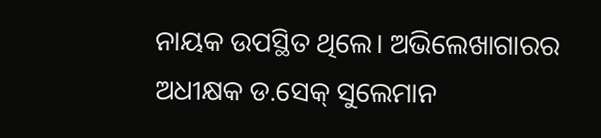ନାୟକ ଉପସ୍ଥିତ ଥିଲେ। ଅଭିଲେଖାଗାରର ଅଧୀକ୍ଷକ ଡ.ସେକ୍‌ ସୁଲେମାନ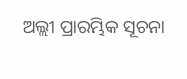ଅଲ୍ଲୀ ପ୍ରାରମ୍ଭିକ ସୂଚନା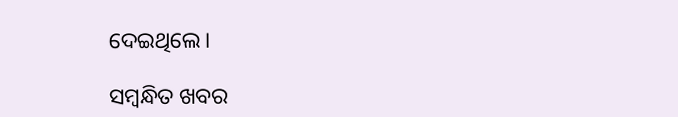ଦେଇଥିଲେ।

ସମ୍ବନ୍ଧିତ ଖବର